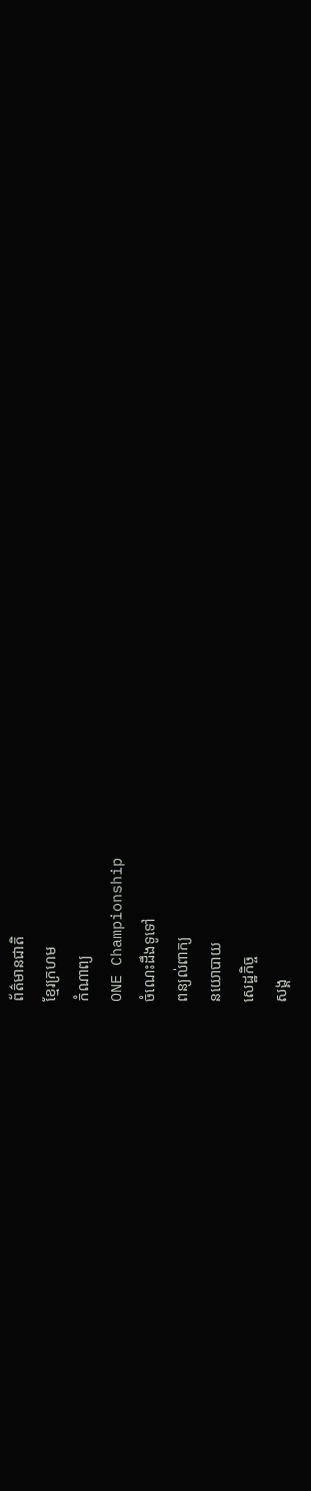ព័ត៌មានជាតិ
ខ្មែរក្រហម
កំណាព្យ
ONE Championship
ចំណេះដឹងទូទៅ
ពន្យល់ពាក្យ
នយោបាយ
សេដ្ឋកិច្ច
សង្គ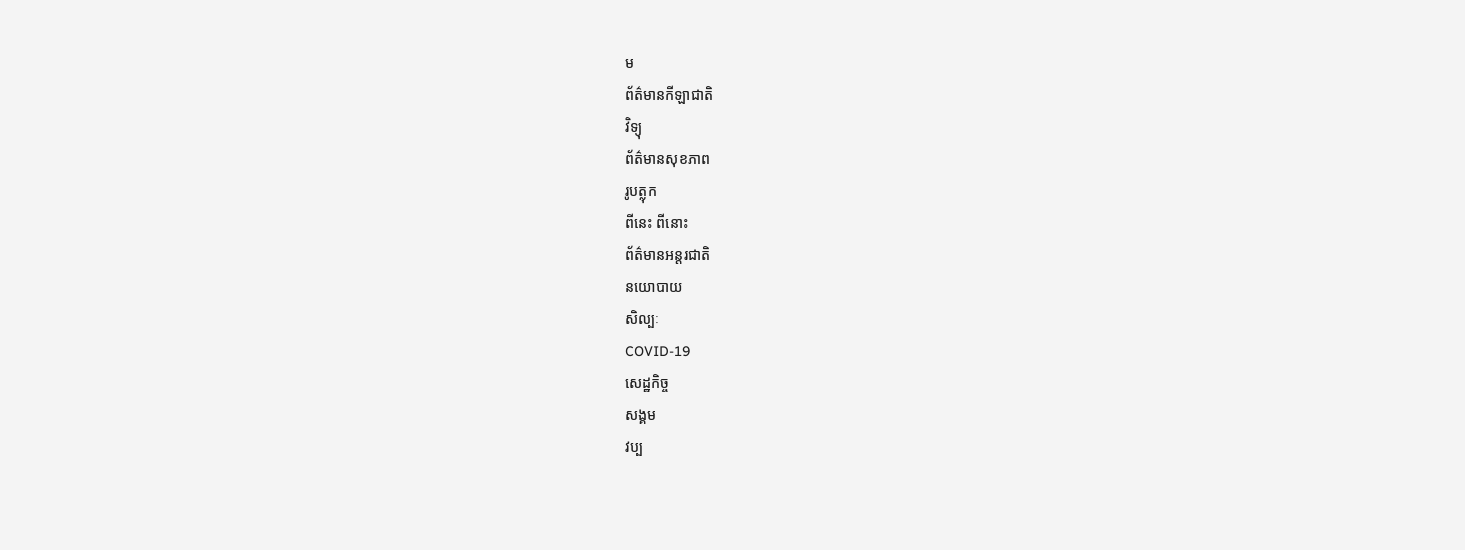ម
ព័ត៌មានកីឡាជាតិ
វិទ្យុ
ព័ត៌មានសុខភាព
រូបត្លុក
ពីនេះ ពីនោះ
ព័ត៌មានអន្តរជាតិ
នយោបាយ
សិល្បៈ
COVID-19
សេដ្ឋកិច្ច
សង្គម
វប្ប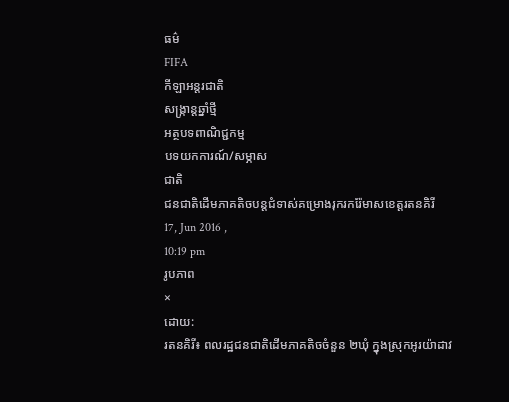ធម៌
FIFA
កីឡាអន្តរជាតិ
សង្រ្កាន្តឆ្នាំថ្មី
អត្ថបទពាណិជ្ជកម្ម
បទយកការណ៍/សម្ភាស
ជាតិ
ជនជាតិដើមភាគតិចបន្តជំទាស់គម្រោងរុករករ៉ែមាសខេត្តរតនគិរី
17, Jun 2016 ,
10:19 pm
រូបភាព
×
ដោយ:
រតនគិរី៖ ពលរដ្ឋជនជាតិដើមភាគតិចចំនួន ២ឃុំ ក្នុងស្រុកអូរយ៉ាដាវ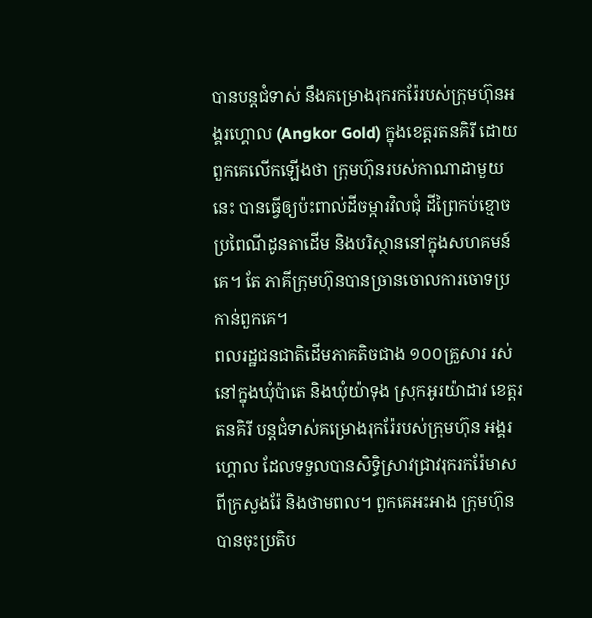បានបន្តជំទាស់ នឹងគម្រោងរុករករ៉ែរបស់ក្រុមហ៊ុនអង្គរហ្គោល (Angkor Gold) ក្នុងខេត្តរតនគិរី ដោយពួកគេលើកឡើងថា ក្រុមហ៊ុនរបស់កាណាដាមួយនេះ បានធ្វើឲ្យប៉ះពាល់ដីចម្ការវិលជុំ ដីព្រៃកប់ខ្មោច ប្រពៃណីដូនតាដើម និងបរិស្ថាននៅក្នុងសហគមន៍គេ។ តែ ភាគីក្រុមហ៊ុនបានច្រានចោលការចោទប្រកាន់ពួកគេ។
ពលរដ្ឋជនជាតិដើមភាគតិចជាង ១០០គ្រួសារ រស់នៅក្នុងឃុំប៉ាតេ និងឃុំយ៉ាទុង ស្រុកអូរយ៉ាដាវ ខេត្តរតនគិរី បន្តជំទាស់គម្រោងរុករ៉ែរបស់ក្រុមហ៊ុន អង្គរ ហ្គោល ដែលទទួលបានសិទ្ធិស្រាវជ្រាវរុករករ៉ែមាសពីក្រសួងរ៉ែ និងថាមពល។ ពួកគេអះអាង ក្រុមហ៊ុនបានចុះប្រតិប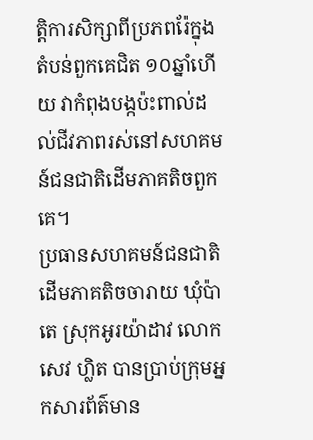ត្តិការសិក្សាពីប្រភពរ៉ែក្នុងតំបន់ពួកគេជិត ១០ឆ្នាំហើយ វាកំពុងបង្កប៉ះពាល់ដល់ជីវភាពរស់នៅសហគមន៍ជនជាតិដើមភាគតិចពួកគេ។
ប្រធានសហគមន៍ជនជាតិដើមភាគតិចចារាយ ឃុំប៉ាតេ ស្រុកអូរយ៉ាដាវ លោក សេវ ហ្លិត បានប្រាប់ក្រុមអ្នកសារព័ត៌មាន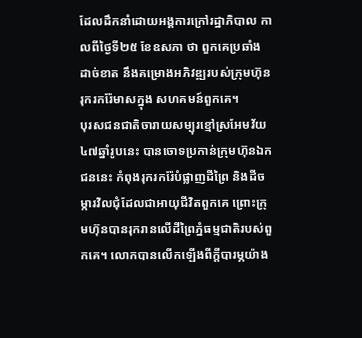ដែលដឹកនាំដោយអង្គការក្រៅរដ្ឋាភិបាល កាលពីថ្ងៃទី២៥ ខែឧសភា ថា ពួកគេប្រឆាំងដាច់ខាត នឹងគម្រោងអភិវឌ្ឍរបស់ក្រុមហ៊ុន រុករករ៉ែមាសក្នុង សហគមន៍ពួកគេ។
បុរសជនជាតិចារាយសម្បុរខ្មៅស្រអែមវ័យ ៤៧ឆ្នាំរូបនេះ បានចោទប្រកាន់ក្រុមហ៊ុនឯកជននេះ កំពុងរុករករ៉ែបំផ្លាញដីព្រៃ និងដីចម្ការវិលជុំដែលជាអាយុជីវិតពួកគេ ព្រោះក្រុមហ៊ុនបានរុករានលើដីព្រៃភ្នំធម្មជាតិរបស់ពួកគេ។ លោកបានលើកឡើងពីក្តីបារម្ភយ៉ាង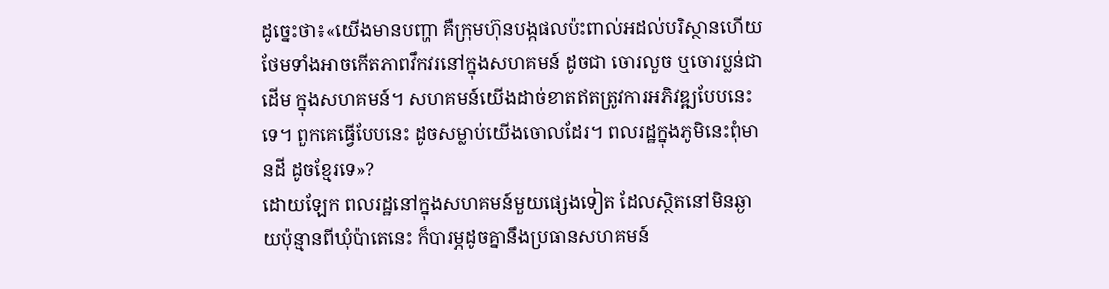ដូច្នេះថា៖«យើងមានបញ្ហា គឺក្រុមហ៊ុនបង្កផលប៉ះពាល់អដល់បរិស្ថានហើយ ថែមទាំងអាចកើតភាពវឹកវរនៅក្នុងសហគមន៍ ដូចជា ចោរលួច ឬចោរប្លន់ជាដើម ក្នុងសហគមន៍។ សហគមន៍យើងដាច់ខាតឥតត្រូវការអភិវឌ្ឍបែបនេះទេ។ ពួកគេធ្វើបែបនេះ ដូចសម្លាប់យើងចោលដែរ។ ពលរដ្ឋក្នុងភូមិនេះពុំមានដី ដូចខ្មែរទេ»?
ដោយឡែក ពលរដ្ឋនៅក្នុងសហគមន៍មួយផ្សេងទៀត ដែលស្ថិតនៅមិនឆ្ងាយប៉ុន្មានពីឃុំប៉ាតេនេះ ក៏បារម្ភដូចគ្នានឹងប្រធានសហគមន៍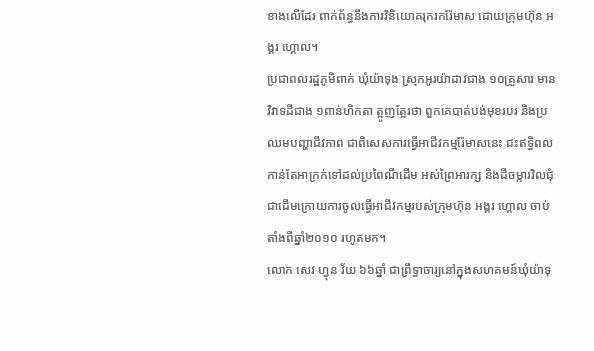ខាងលើដែរ ពាក់ព័ន្ធនឹងការវិនិយោគរុករករ៉ែមាស ដោយក្រុមហ៊ុន អង្គរ ហ្គោល។
ប្រជាពលរដ្ឋភូមិពាក់ ឃុំយ៉ាទុង ស្រុកអូរយ៉ាដាវជាង ១០គ្រួសារ មានវិវាទដីជាង ១ពាន់ហិកតា ត្អូញត្អែរថា ពួកគេបាត់បង់មុខរបរ និងប្រឈមបញ្ហាជីវភាព ជាពិសេសការធ្វើអាជីវកម្មរ៉ែមាសនេះ ជះឥទ្ធិពលកាន់តែអាក្រក់ទៅដល់ប្រពៃណីដើម អស់ព្រៃអារក្ស និងដីចម្ការវិលជុំជាដើមក្រោយការចូលធ្វើអាជីវកម្មរបស់ក្រុមហ៊ុន អង្គរ ហ្គោល ចាប់តាំងពីឆ្នាំ២០១០ រហូតមក។
លោក សេវ ហ្វុន វ័យ ៦៦ឆ្នាំ ជាព្រឹទ្ធាចារ្យនៅក្នុងសហគមន៍ឃុំយ៉ាទុ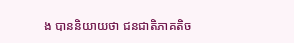ង បាននិយាយថា ជនជាតិភាគតិច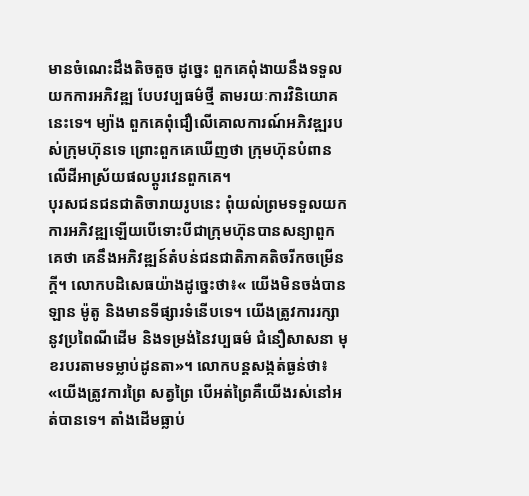មានចំណេះដឹងតិចតួច ដូច្នេះ ពួកគេពុំងាយនឹងទទួលយកការអភិវឌ្ឍ បែបវប្បធម៌ថ្មី តាមរយៈការវិនិយោគនេះទេ។ ម្យ៉ាង ពួកគេពុំជឿលើគោលការណ៍អភិវឌ្ឍរបស់ក្រុមហ៊ុនទេ ព្រោះពួកគេឃើញថា ក្រុមហ៊ុនបំពានលើដីអាស្រ័យផលប្តូរវេនពួកគេ។
បុរសជនជនជាតិចារាយរូបនេះ ពុំយល់ព្រមទទួលយកការអភិវឌ្ឍឡើយបើទោះបីជាក្រុមហ៊ុនបានសន្យាពួកគេថា គេនឹងអភិវឌ្ឍន៍តំបន់ជនជាតិភាគតិចរីកចម្រើនក្តី។ លោកបដិសេធយ៉ាងដូច្នេះថា៖« យើងមិនចង់បានឡាន ម៉ូតូ និងមានទីផ្សារទំនើបទេ។ យើងត្រូវការរក្សានូវប្រពៃណីដើម និងទម្រង់នៃវប្បធម៌ ជំនឿសាសនា មុខរបរតាមទម្លាប់ដូនតា»។ លោកបន្តសង្កត់ធ្ងន់ថា៖ «យើងត្រូវការព្រៃ សត្វព្រៃ បើអត់ព្រៃគឺយើងរស់នៅអត់បានទេ។ តាំងដើមធ្លាប់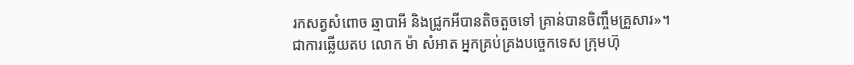រកសត្វសំពោច ឆ្មាបាអី និងជ្រូកអីបានតិចតួចទៅ គ្រាន់បានចិញ្ចឹមគ្រួសារ»។
ជាការឆ្លើយតប លោក ម៉ា សំអាត អ្នកគ្រប់គ្រងបច្ចេកទេស ក្រុមហ៊ុ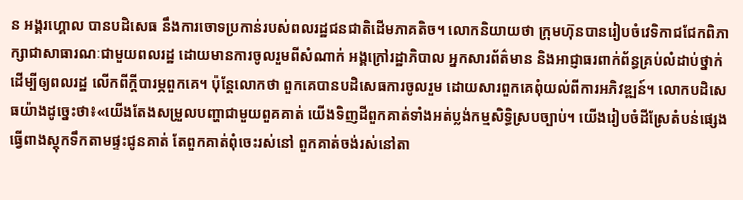ន អង្គរហ្គោល បានបដិសេធ នឹងការចោទប្រកាន់របស់ពលរដ្ឋជនជាតិដើមភាគតិច។ លោកនិយាយថា ក្រុមហ៊ុនបានរៀបចំវេទិកាជជែកពិភាក្សាជាសាធារណៈជាមួយពលរដ្ឋ ដោយមានការចូលរួមពីសំណាក់ អង្គក្រៅរដ្ឋាភិបាល អ្នកសារព័ត៌មាន និងអាជ្ញាធរពាក់ព័ន្ធគ្រប់លំដាប់ថ្នាក់ ដើម្បីឲ្យពលរដ្ឋ លើកពីក្តីបារម្ភពួកគេ។ ប៉ុន្តែលោកថា ពួកគេបានបដិសេធការចូលរួម ដោយសារពួកគេពុំយល់ពីការអភិវឌ្ឍន៍។ លោកបដិសេធយ៉ាងដូច្នេះថា៖«យើងតែងសម្រួលបញ្ហាជាមួយពួគគាត់ យើងទិញដីពួកគាត់ទាំងអត់ប្លង់កម្មសិទ្ធិស្របច្បាប់។ យើងរៀបចំដីស្រែតំបន់ផ្សេង ធ្វើពាងស្តុកទឹកតាមផ្ទះជូនគាត់ តែពួកគាត់ពុំចេះរស់នៅ ពួកគាត់ចង់រស់នៅតា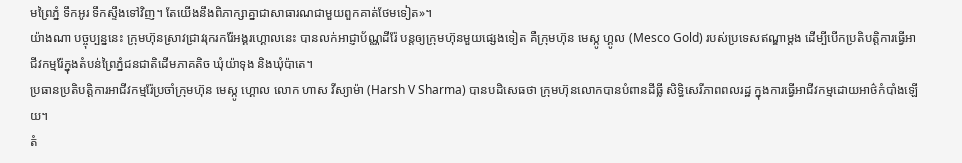មព្រៃភ្នំ ទឹកអូរ ទឹកស្ទឹងទៅវិញ។ តែយើងនឹងពិភាក្សាគ្នាជាសាធារណជាមួយពួកគាត់ថែមទៀត»។
យ៉ាងណា បច្ចុប្បន្ននេះ ក្រុមហ៊ុនស្រាវជ្រាវរុករករ៉ែអង្គរហ្គោលនេះ បានលក់អាជ្ញាប័ណ្ណដីរ៉ែ បន្តឲ្យក្រុមហ៊ុនមួយផ្សេងទៀត គឺក្រុមហ៊ុន មេស្កូ ហ្គូល (Mesco Gold) របស់ប្រទេសឥណ្ឌាម្ដង ដើម្បីបើកប្រតិបត្តិការធ្វើអាជីវកម្មរ៉ែក្នុងតំបន់ព្រៃភ្នំជនជាតិដើមភាគតិច ឃុំយ៉ាទុង និងឃុំប៉ាតេ។
ប្រធានប្រតិបត្តិការអាជីវកម្មរ៉ែប្រចាំក្រុមហ៊ុន មេស្កូ ហ្គោល លោក ហាស វីស្យាម៉ា (Harsh V Sharma) បានបដិសេធថា ក្រុមហ៊ុនលោកបានបំពានដីធ្លី សិទ្ធិសេរីភាពពលរដ្ឋ ក្នុងការធ្វើអាជីវកម្មដោយអាថ៌កំបាំងឡើយ។
តំ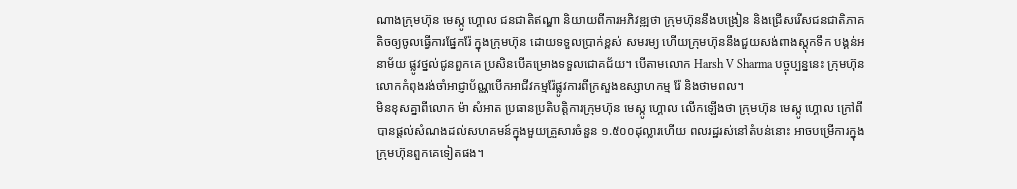ណាងក្រុមហ៊ុន មេស្កូ ហ្គោល ជនជាតិឥណ្ឌា និយាយពីការអភិវឌ្ឍថា ក្រុមហ៊ុននឹងបង្រៀន និងជ្រើសរើសជនជាតិភាគតិចឲ្យចូលធ្វើការផ្នែករ៉ែ ក្នុងក្រុមហ៊ុន ដោយទទួលប្រាក់ខ្ពស់ សមរម្យ ហើយក្រុមហ៊ុននឹងជួយសង់ពាងស្តុកទឹក បង្គន់អនាម័យ ផ្លូវថ្នល់ជូនពួកគេ ប្រសិនបើគម្រោងទទួលជោគជ័យ។ បើតាមលោក Harsh V Sharma បច្ចុប្បន្ននេះ ក្រុមហ៊ុនលោកកំពុងរង់ចាំអាជ្ញាប័ណ្ណបើកអាជីវកម្មរ៉ែផ្លូវការពីក្រសួងឧស្សាហកម្ម រ៉ែ និងថាមពល។
មិនខុសគ្នាពីលោក ម៉ា សំអាត ប្រធានប្រតិបត្តិការក្រុមហ៊ុន មេស្កូ ហ្គោល លើកឡើងថា ក្រុមហ៊ុន មេស្កូ ហ្គោល ក្រៅពីបានផ្ដល់សំណងដល់សហគមន៍ក្នុងមួយគ្រួសារចំនួន ១.៥០០ដុល្លារហើយ ពលរដ្ឋរស់នៅតំបន់នោះ អាចបម្រើការក្នុងក្រុមហ៊ុនពួកគេទៀតផង។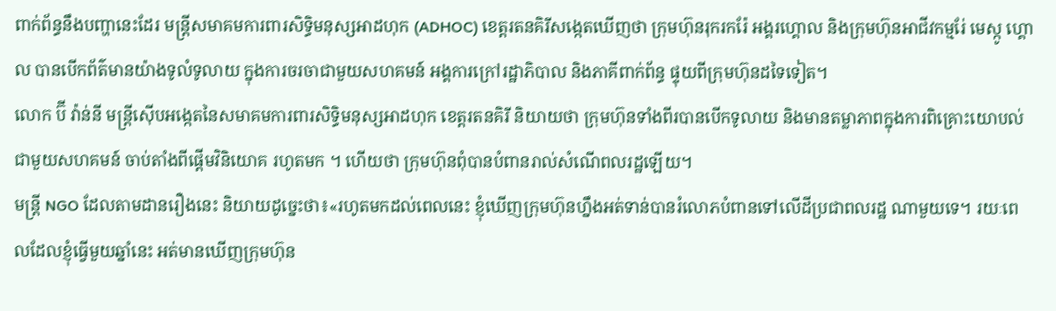ពាក់ព័ន្ធនឹងបញ្ហានេះដែរ មន្ត្រីសមាគមការពារសិទ្ធិមនុស្សអាដហុក (ADHOC) ខេត្តរតនគិរីសង្កេតឃើញថា ក្រុមហ៊ុនរុករករ៉ែ អង្គរហ្គោល និងក្រុមហ៊ុនអាជីវកម្មរែ់ មេស្កូ ហ្គោល បានបើកព័ត៌មានយ៉ាងទូលំទូលាយ ក្នុងការចរចាជាមួយសហគមន៍ អង្គការក្រៅរដ្ឋាភិបាល និងភាគីពាក់ព័ន្ធ ផ្ទុយពីក្រុមហ៊ុនដទៃទៀត។
លោក ប៊ី វ៉ាន់នី មន្ត្រីស៊ើបអង្កេតនៃសមាគមការពារសិទ្ធិមនុស្សអាដហុក ខេត្តរតនគិរី និយាយថា ក្រុមហ៊ុនទាំងពីរបានបើកទូលាយ និងមានតម្លាភាពក្នុងការពិគ្រោះយោបល់ជាមួយសហគមន៍ ចាប់តាំងពីផ្ដើមវិនិយោគ រហូតមក ។ ហើយថា ក្រុមហ៊ុនពុំបានបំពានរាល់សំណើពលរដ្ឋឡើយ។
មន្ត្រី NGO ដែលតាមដានរឿងនេះ និយាយដូច្នេះថា៖«រហូតមកដល់ពេលនេះ ខ្ញុំឃើញក្រុមហ៊ុនហ្នឹងអត់ទាន់បានរំលោភបំពានទៅលើដីប្រជាពលរដ្ឋ ណាមួយទេ។ រយៈពេលដែលខ្ញុំធ្វើមួយឆ្នាំនេះ អត់មានឃើញក្រុមហ៊ុន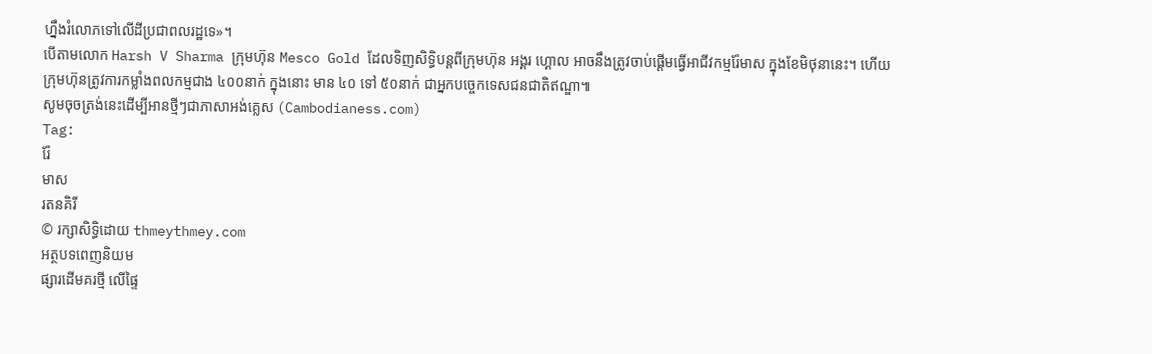ហ្នឹងរំលោភទៅលើដីប្រជាពលរដ្ឋទេ»។
បើតាមលោក Harsh V Sharma ក្រុមហ៊ុន Mesco Gold ដែលទិញសិទ្ធិបន្តពីក្រុមហ៊ុន អង្គរ ហ្គោល អាចនឹងត្រូវចាប់ផ្ដើមធ្វើអាជីវកម្មរ៉ែមាស ក្នុងខែមិថុនានេះ។ ហើយ ក្រុមហ៊ុនត្រូវការកម្លាំងពលកម្មជាង ៤០០នាក់ ក្នុងនោះ មាន ៤០ ទៅ ៥០នាក់ ជាអ្នកបច្ចេកទេសជនជាតិឥណ្ឌា៕
សូមចុចត្រង់នេះដើម្បីអានថ្មីៗជាភាសាអង់គ្លេស (Cambodianess.com)
Tag:
រ៉ែ
មាស
រតនគិរី
© រក្សាសិទ្ធិដោយ thmeythmey.com
អត្ថបទពេញនិយម
ផ្សារដើមគរថ្មី លើផ្ទៃ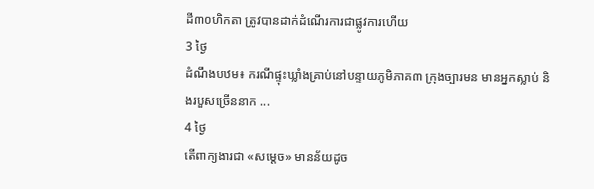ដី៣០ហិកតា ត្រូវបានដាក់ដំណើរការជាផ្លូវការហើយ
3 ថ្ងៃ
ដំណឹងបឋម៖ ករណីផ្ទុះឃ្លាំងគ្រាប់នៅបន្ទាយភូមិភាគ៣ ក្រុងច្បារមន មានអ្នកស្លាប់ និងរបួសច្រើននាក ...
4 ថ្ងៃ
តើពាក្យងារជា «សម្តេច» មានន័យដូច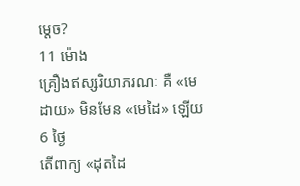ម្តេច?
11 ម៉ោង
គ្រឿងឥស្សរិយាភរណៈ គឺ «មេដាយ» មិនមែន «មេដៃ» ឡើយ
6 ថ្ងៃ
តើពាក្យ «ដុតដៃ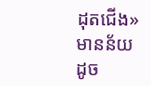ដុតជើង» មានន័យដូច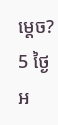ម្តេច?
5 ថ្ងៃ
អ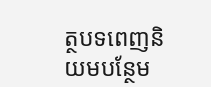ត្ថបទពេញនិយមបន្ថែម